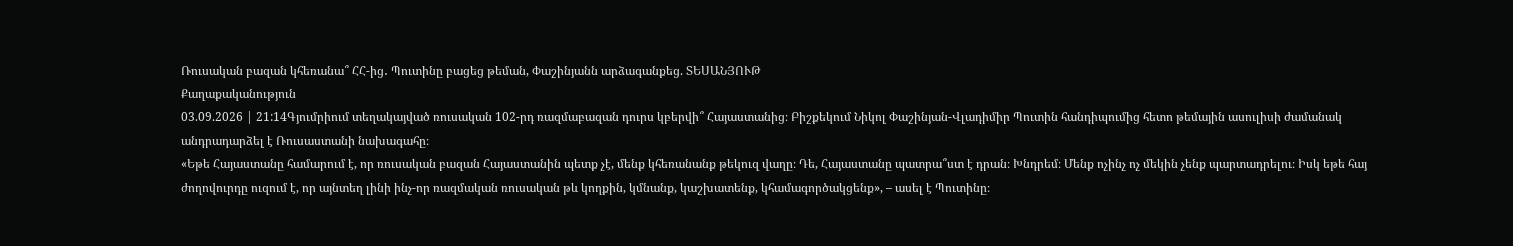Ռուսական բազան կհեռանա՞ ՀՀ-ից․ Պուտինը բացեց թեման, Փաշինյանն արձագանքեց. ՏԵՍԱՆՅՈՒԹ
Քաղաքականություն
03.09.2026 | 21:14Գյումրիում տեղակայված ռուսական 102-րդ ռազմաբազան դուրս կբերվի՞ Հայաստանից։ Բիշքեկում Նիկոլ Փաշինյան-Վլադիմիր Պուտին հանդիպումից հետո թեմային ասուլիսի ժամանակ անդրադարձել է Ռուսաստանի նախագահը։
«Եթե Հայաստանը համարում է, որ ռուսական բազան Հայաստանին պետք չէ, մենք կհեռանանք թեկուզ վաղը։ Դե, Հայաստանը պատրա՞ստ է դրան։ Խնդրեմ։ Մենք ոչինչ ոչ մեկին չենք պարտադրելու։ Իսկ եթե հայ ժողովուրդը ուզում է, որ այնտեղ լինի ինչ-որ ռազմական ռուսական թև կողքին, կմնանք, կաշխատենք, կհամագործակցենք», – ասել է Պուտինը։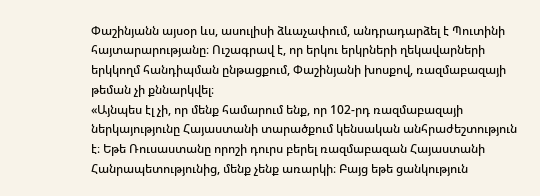Փաշինյանն այսօր ևս, ասուլիսի ձևաչափում, անդրադարձել է Պուտինի հայտարարությանը։ Ուշագրավ է, որ երկու երկրների ղեկավարների երկկողմ հանդիպման ընթացքում, Փաշինյանի խոսքով, ռազմաբազայի թեման չի քննարկվել։
«Այնպես էլ չի, որ մենք համարում ենք, որ 102-րդ ռազմաբազայի ներկայությունը Հայաստանի տարածքում կենսական անհրաժեշտություն է։ Եթե Ռուսաստանը որոշի դուրս բերել ռազմաբազան Հայաստանի Հանրապետությունից, մենք չենք առարկի։ Բայց եթե ցանկություն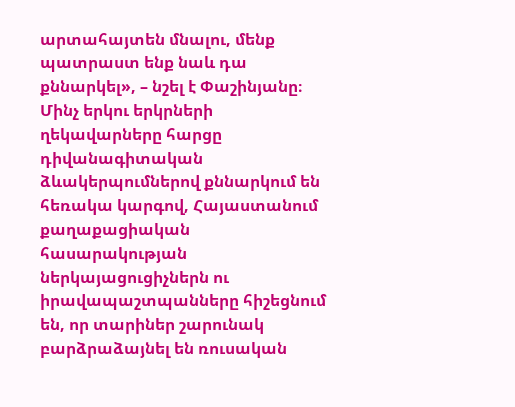արտահայտեն մնալու, մենք պատրաստ ենք նաև դա քննարկել», – նշել է Փաշինյանը։
Մինչ երկու երկրների ղեկավարները հարցը դիվանագիտական ձևակերպումներով քննարկում են հեռակա կարգով, Հայաստանում քաղաքացիական հասարակության ներկայացուցիչներն ու իրավապաշտպանները հիշեցնում են, որ տարիներ շարունակ բարձրաձայնել են ռուսական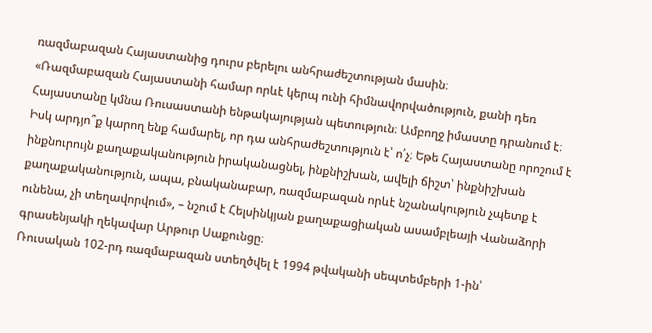ռազմաբազան Հայաստանից դուրս բերելու անհրաժեշտության մասին։
«Ռազմաբազան Հայաստանի համար որևէ կերպ ունի հիմնավորվածություն, քանի դեռ Հայաստանը կմնա Ռուսաստանի ենթակայության պետություն։ Ամբողջ իմաստը դրանում է։ Իսկ արդյո՞ք կարող ենք համարել, որ դա անհրաժեշտություն է՝ ո՛չ։ Եթե Հայաստանը որոշում է ինքնուրույն քաղաքականություն իրականացնել, ինքնիշխան, ավելի ճիշտ՝ ինքնիշխան քաղաքականություն, ապա, բնականաբար, ռազմաբազան որևէ նշանակություն չպետք է ունենա, չի տեղավորվում», – նշում է Հելսինկյան քաղաքացիական ասամբլեայի Վանաձորի գրասենյակի ղեկավար Արթուր Սաքունցը։
Ռուսական 102-րդ ռազմաբազան ստեղծվել է 1994 թվականի սեպտեմբերի 1-ին՝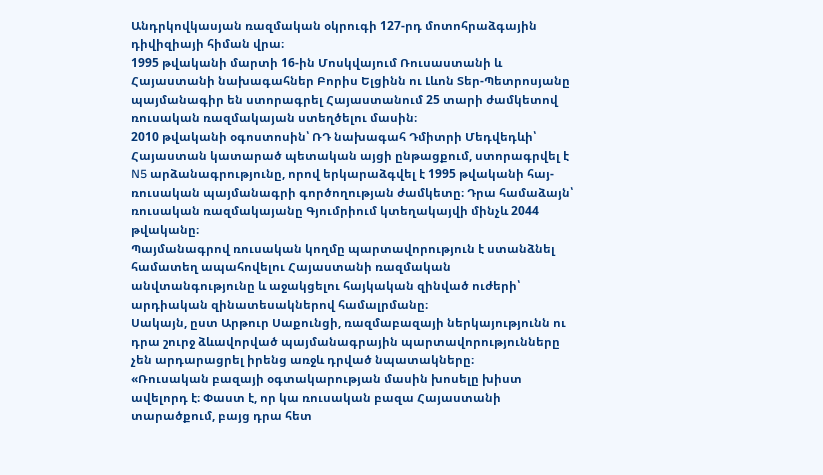Անդրկովկասյան ռազմական օկրուգի 127-րդ մոտոհրաձգային դիվիզիայի հիման վրա։
1995 թվականի մարտի 16-ին Մոսկվայում Ռուսաստանի և Հայաստանի նախագահներ Բորիս Ելցինն ու Լևոն Տեր-Պետրոսյանը պայմանագիր են ստորագրել Հայաստանում 25 տարի ժամկետով ռուսական ռազմակայան ստեղծելու մասին։
2010 թվականի օգոստոսին՝ ՌԴ նախագահ Դմիտրի Մեդվեդևի՝ Հայաստան կատարած պետական այցի ընթացքում, ստորագրվել է N5 արձանագրությունը, որով երկարաձգվել է 1995 թվականի հայ-ռուսական պայմանագրի գործողության ժամկետը։ Դրա համաձայն՝ ռուսական ռազմակայանը Գյումրիում կտեղակայվի մինչև 2044 թվականը։
Պայմանագրով ռուսական կողմը պարտավորություն է ստանձնել համատեղ ապահովելու Հայաստանի ռազմական անվտանգությունը և աջակցելու հայկական զինված ուժերի՝ արդիական զինատեսակներով համալրմանը։
Սակայն, ըստ Արթուր Սաքունցի, ռազմաբազայի ներկայությունն ու դրա շուրջ ձևավորված պայմանագրային պարտավորությունները չեն արդարացրել իրենց առջև դրված նպատակները։
«Ռուսական բազայի օգտակարության մասին խոսելը խիստ ավելորդ է։ Փաստ է, որ կա ռուսական բազա Հայաստանի տարածքում, բայց դրա հետ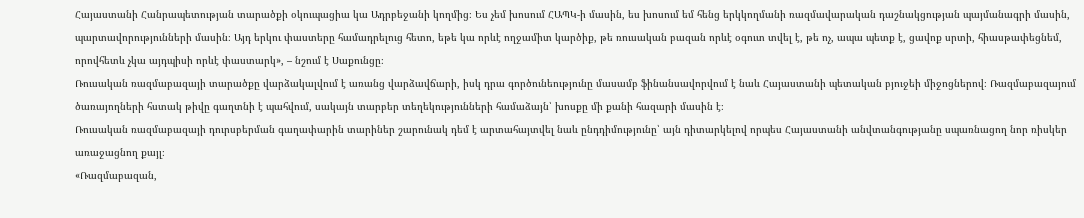Հայաստանի Հանրապետության տարածքի օկուպացիա կա Ադրբեջանի կողմից։ Ես չեմ խոսում ՀԱՊԿ-ի մասին, ես խոսում եմ հենց երկկողմանի ռազմավարական դաշնակցության պայմանագրի մասին, պարտավորությունների մասին։ Այդ երկու փաստերը համադրելուց հետո, եթե կա որևէ ողջամիտ կարծիք, թե ռուսական բազան որևէ օգուտ տվել է, թե ոչ, ապա պետք է, ցավոք սրտի, հիասթափեցնեմ, որովհետև չկա այդպիսի որևէ փաստարկ», – նշում է Սաքունցը։
Ռուսական ռազմաբազայի տարածքը վարձակալվում է առանց վարձավճարի, իսկ դրա գործունեությունը մասամբ ֆինանսավորվում է նաև Հայաստանի պետական բյուջեի միջոցներով։ Ռազմաբազայում ծառայողների հստակ թիվը գաղտնի է պահվում, սակայն տարբեր տեղեկությունների համաձայն՝ խոսքը մի քանի հազարի մասին է։
Ռուսական ռազմաբազայի դուրսբերման գաղափարին տարիներ շարունակ դեմ է արտահայտվել նաև ընդդիմությունը՝ այն դիտարկելով որպես Հայաստանի անվտանգությանը սպառնացող նոր ռիսկեր առաջացնող քայլ։
«Ռազմաբազան,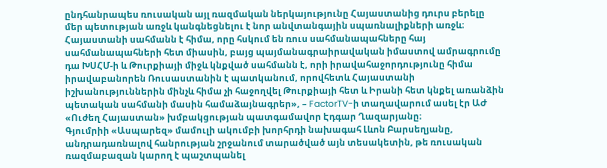ընդհանրապես ռուսական այլ ռազմական ներկայությունը Հայաստանից դուրս բերելը մեր պետության առջև կանգնեցնելու է նոր անվտանգային սպառնալիքների առջև։ Հայաստանի սահմանն է հիմա, որը հսկում են ռուս սահմանապահները հայ սահմանապահների հետ միասին, բայց պայմանագրաիրավական իմաստով ամրագրումը դա ԽՍՀՄ-ի և Թուրքիայի միջև կնքված սահմանն է, որի իրավահաջորդությունը հիմա իրավաբանորեն Ռուսաստանին է պատկանում, որովհետև Հայաստանի իշխանություններին մինչև հիմա չի հաջողվել Թուրքիայի հետ և Իրանի հետ կնքել առանձին պետական սահմանի մասին համաձայնագրեր», – FactorTV-ի տաղավարում ասել էր ԱԺ «Ուժեղ Հայաստան» խմբակցության պատգամավոր Էդգար Ղազարյանը։
Գյումրիի «Ասպարեզ» մամուլի ակումբի խորհրդի նախագահ Լևոն Բարսեղյանը, անդրադառնալով հանրության շրջանում տարածված այն տեսակետին, թե ռուսական ռազմաբազան կարող է պաշտպանել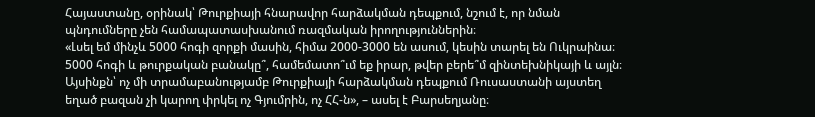Հայաստանը, օրինակ՝ Թուրքիայի հնարավոր հարձակման դեպքում, նշում է, որ նման պնդումները չեն համապատասխանում ռազմական իրողություններին։
«Լսել եմ մինչև 5000 հոգի զորքի մասին, հիմա 2000-3000 են ասում, կեսին տարել են Ուկրաինա։ 5000 հոգի և թուրքական բանակը՞, համեմատո՞ւմ եք իրար, թվեր բերե՞մ զինտեխնիկայի և այլն։ Այսինքն՝ ոչ մի տրամաբանությամբ Թուրքիայի հարձակման դեպքում Ռուսաստանի այստեղ եղած բազան չի կարող փրկել ոչ Գյումրին, ոչ ՀՀ-ն», – ասել է Բարսեղյանը։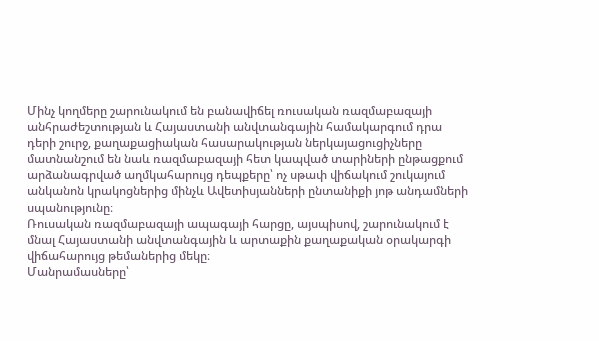Մինչ կողմերը շարունակում են բանավիճել ռուսական ռազմաբազայի անհրաժեշտության և Հայաստանի անվտանգային համակարգում դրա դերի շուրջ, քաղաքացիական հասարակության ներկայացուցիչները մատնանշում են նաև ռազմաբազայի հետ կապված տարիների ընթացքում արձանագրված աղմկահարույց դեպքերը՝ ոչ սթափ վիճակում շուկայում անկանոն կրակոցներից մինչև Ավետիսյանների ընտանիքի յոթ անդամների սպանությունը։
Ռուսական ռազմաբազայի ապագայի հարցը, այսպիսով, շարունակում է մնալ Հայաստանի անվտանգային և արտաքին քաղաքական օրակարգի վիճահարույց թեմաներից մեկը։
Մանրամասները՝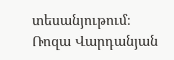տեսանյութում։
Ռոզա Վարդանյան